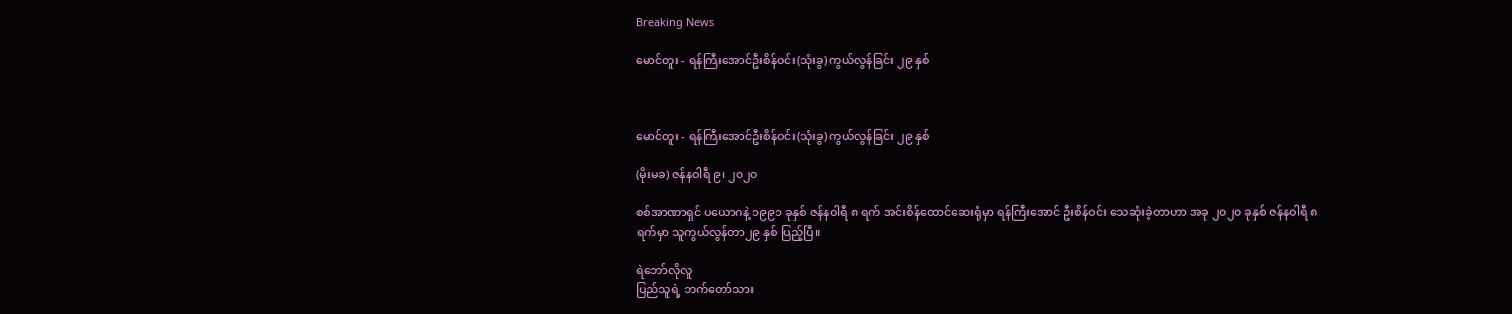Breaking News

မောင်တူး - ရန်ကြီးအောင်ဦးစိန်ဝင်း(သုံးခွ) ကွယ်လွန်ခြင်း ၂၉ နှစ်



မောင်တူး - ရန်ကြီးအောင်ဦးစိန်ဝင်း(သုံးခွ) ကွယ်လွန်ခြင်း ၂၉ နှစ်

(မိုးမခ) ဇန်နဝါရီ ၉၊ ၂၀၂၀

စစ်အာဏာရှင် ပယောဂနဲ့ ၁၉၉၁ ခုနှစ် ဇန်နဝါရီ ၈ ရက် အင်းစိန်ထောင်ဆေးရုံမှာ ရန်ကြီးအောင် ဦးစိန်ဝင်း သေဆုံးခဲ့တာဟာ အခု ၂၀၂၀ ခုနှစ် ဇန်နဝါရီ ၈ ရက်မှာ သူကွယ်လွန်တာ၂၉ နှစ် ပြည့်ပြီ။

ရဲဘော်လိုလူ
ပြည်သူရဲ့ ဘက်တော်သား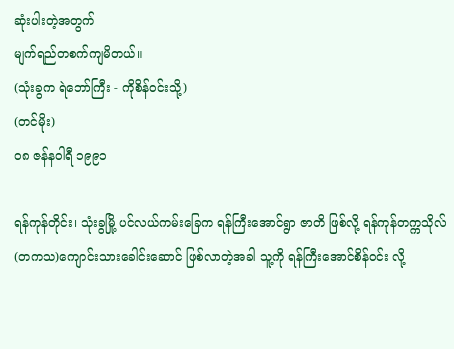ဆုံးပါးတဲ့အတွက်
မျက်ရည်တစက်ကျမိတယ်။
(သုံးခွက ရဲဘော်ကြီး - ကိုစိန်ဝင်းသို့)
(တင်မိုး)
၀၈ ဇန်နဝါရီ ၁၉၉၁

ရန်ကုန်တိုင်း၊ သုံးခွမြို့ ပင်လယ်ကမ်းခြေက ရန်ကြီးအောင်ရွာ ဇာတိ ဖြစ်လို့ ရန်ကုန်တက္ကသိုလ် (တကသ)ကျောင်းသားခေါင်းဆောင် ဖြစ်လာတဲ့အခါ သူ့ကို ရန်ကြီးအောင်စိန်ဝင်း လို့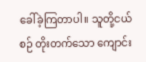ခေါ်ခဲ့ကြတာပါ။ သူတို့ငယ်စဉ် တိုးတက်သော ကျောင်း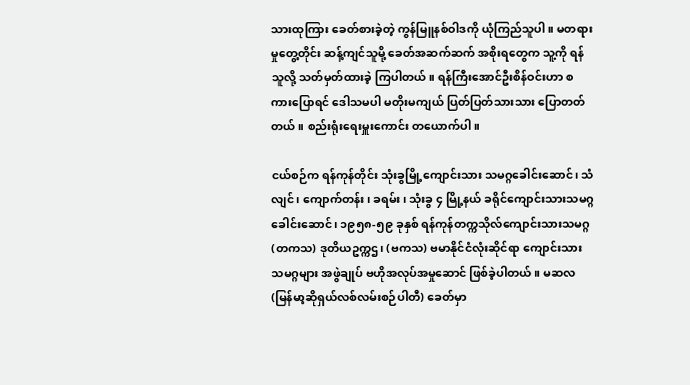သားထုကြား ခေတ်စားခဲ့တဲ့ ကွန်မြူနစ်ဝါဒကို ယုံကြည်သူပါ။ မတရားမှုတွေ့တိုင်း ဆန့်ကျင်သူမို့ ခေတ်အဆက်ဆက် အစိုးရတွေက သူ့ကို ရန်သူလို့ သတ်မှတ်ထားခဲ့ ကြပါတယ်။ ရန်ကြီးအောင်ဦးစိန်ဝင်းဟာ စကားပြောရင် ဒေါသမပါ မတိုးမကျယ် ပြတ်ပြတ်သားသား ပြောတတ်တယ်။ စည်းရုံးရေးမှူးကောင်း တယောက်ပါ။

ငယ်စဉ်က ရန်ကုန်တိုင်း သုံးခွမြို့ကျောင်းသား သမဂ္ဂခေါင်းဆောင်၊ သံလျင်၊ ကျောက်တန်း၊ ခရမ်း၊ သုံးခွ ၄ မြို့နယ် ခရိုင်ကျောင်းသားသမဂ္ဂ ခေါင်းဆောင်၊ ၁၉၅၈-၅၉ ခုနှစ် ရန်ကုန်တက္ကသိုလ်ကျောင်းသားသမဂ္ဂ(တကသ) ဒုတိယဥက္ကဌ၊ (ဗကသ) ဗမာနိုင်ငံလုံးဆိုင်ရာ ကျောင်းသားသမဂ္ဂများ အဖွဲချုပ် ဗဟိုအလုပ်အမှုဆောင် ဖြစ်ခဲ့ပါတယ်။ မဆလ (မြန်မာ့ဆိုရှယ်လစ်လမ်းစဉ်ပါတီ) ခေတ်မှာ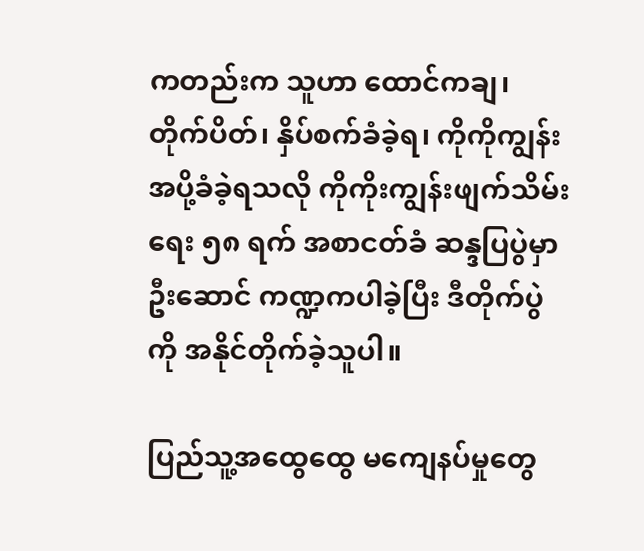ကတည်းက သူဟာ ထောင်ကချ၊ တိုက်ပိတ်၊ နှိပ်စက်ခံခဲ့ရ၊ ကိုကိုကျွန်း အပို့ခံခဲ့ရသလို ကိုကိုးကျွန်းဖျက်သိမ်းရေး ၅၈ ရက် အစာငတ်ခံ ဆန္ဒပြပွဲမှာ ဦးဆောင် ကဏ္ဍကပါခဲ့ပြီး ဒီတိုက်ပွဲကို အနိုင်တိုက်ခဲ့သူပါ။

ပြည်သူ့အထွေထွေ မကျေနပ်မှုတွေ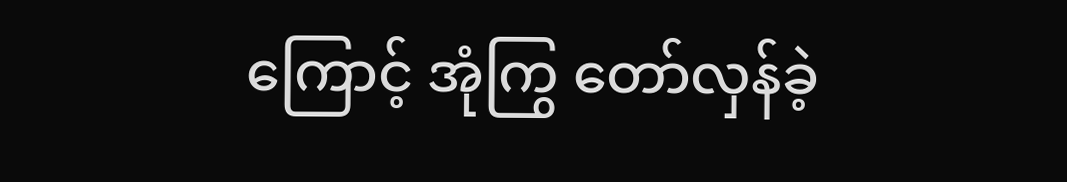ကြောင့် အုံကြွ တော်လှန်ခဲ့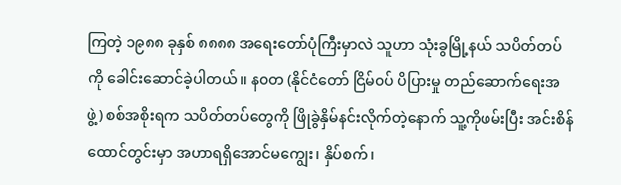ကြတဲ့ ၁၉၈၈ ခုနှစ် ၈၈၈၈ အရေးတော်ပုံကြီးမှာလဲ သူဟာ သုံးခွမြို့နယ် သပိတ်တပ်ကို ခေါင်းဆောင်ခဲ့ပါတယ်။ န၀တ (နိုင်ငံတော် ငြိမ်၀ပ် ပိပြားမှု တည်ဆောက်ရေးအဖွဲ့) စစ်အစိုးရက သပိတ်တပ်တွေကို ဖြိုခွဲနှိမ်နင်းလိုက်တဲ့နောက် သူ့ကိုဖမ်းပြီး အင်းစိန်ထောင်တွင်းမှာ အဟာရရှိအောင်မကျွေး၊ နှိပ်စက်၊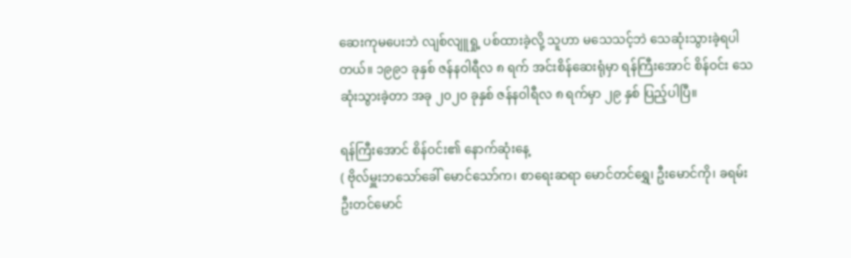ဆေးကုမပေးဘဲ လျစ်လျူရှု့ ပစ်ထားခဲ့လို့ သူဟာ မသေသင့်ဘဲ သေဆုံးသွားခဲ့ရပါတယ်။ ၁၉၉၁ ခုနှစ် ဇန်နဝါရီလ ၈ ရက် အင်းစိန်ဆေးရုံမှာ ရန်ကြီးအောင် စိန်ဝင်း သေဆုံးသွားခဲ့တာ အခု ၂၀၂၀ ခုနှစ် ဇန်နဝါရီလ ၈ ရက်မှာ ၂၉ နှစ် ပြည့်ပါပြီ။

ရန်ကြီးအောင် စိန်ဝင်း၏ နောက်ဆုံးနေ့
( ဗိုလ်မှူးဘသော်ခေါ် မောင်သော်က၊ စာရေးဆရာ မောင်တင်ရွှေ၊ ဦးမောင်ကို၊ ခရမ်း ဦးတင်မောင်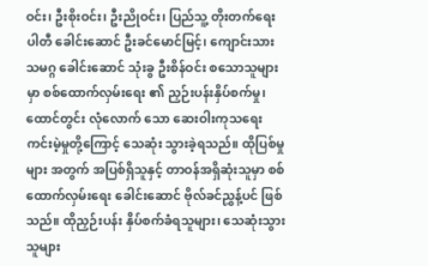ဝင်း၊ ဦးစိုးဝင်း၊ ဦးညိုဝင်း၊ ပြည်သူ့ တိုးတက်ရေး ပါတီ ခေါင်းဆောင် ဦးခင်မောင်မြင့်၊ ကျောင်းသား သမဂ္ဂ ခေါင်းဆောင် သုံးခွ ဦးစိန်ဝင်း စသောသူများမှာ စစ်ထောက်လှမ်းရေး ၏ ညှဉ်းပန်းနှိပ်စက်မှု၊ ထောင်တွင်း လုံလောက် သော ဆေးဝါးကုသရေး ကင်းမဲ့မှုတို့ကြောင့် သေဆုံး သွားခဲ့ရသည်။ ထိုပြစ်မှုများ အတွက် အပြစ်ရှိသူနှင့် တာဝန်အရှိဆုံးသူမှာ စစ်ထောက်လှမ်းရေး ခေါင်းဆောင် ဗိုလ်ခင်ညွှန့်ပင် ဖြစ်သည်။ ထိုညှဉ်းပန်း နှိပ်စက်ခံရသူများ၊ သေဆုံးသွားသူများ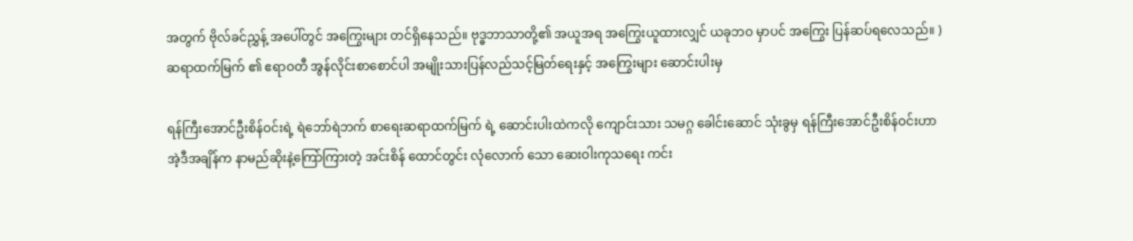အတွက် ဗိုလ်ခင်ညွှန့် အပေါ်တွင် အကြွေးများ တင်ရှိနေသည်။ ဗုဒ္ဓဘာသာတို့၏ အယူအရ အကြွေးယူထားလျှင် ယခုဘဝ မှာပင် အကြွေး ပြန်ဆပ်ရလေသည်။ ) ဆရာထက်မြက် ၏ ဧရာဝတီ အွန်လိုင်းစာစောင်ပါ အမျိုးသားပြန်လည်သင့်မြတ်ရေးနှင့် အကြွေးများ ဆောင်းပါးမှ

ရန်ကြီးအောင်ဦးစိန်ဝင်းရဲ့ ရဲဘော်ရဲဘက် စာရေးဆရာထက်မြက် ရဲ့ ဆောင်းပါးထဲကလို ကျောင်းသား သမဂ္ဂ ခေါင်းဆောင် သုံးခွမှ ရန်ကြီးအောင်ဦးစိန်ဝင်းဟာ အဲ့ဒီအချိန်က နာမည်ဆိုးနဲ့ကြော်ကြားတဲ့ အင်းစိန် ထောင်တွင်း လုံလောက် သော ဆေးဝါးကုသရေး ကင်း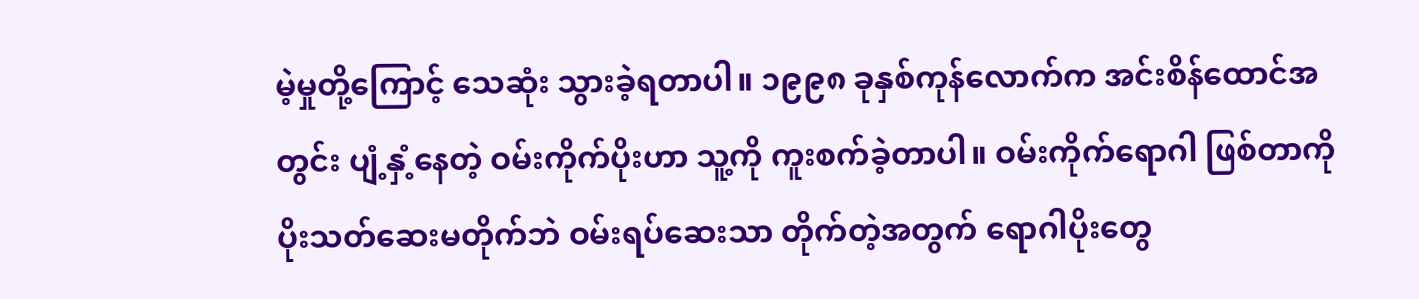မဲ့မှုတို့ကြောင့် သေဆုံး သွားခဲ့ရတာပါ။ ၁၉၉၈ ခုနှစ်ကုန်လောက်က အင်းစိန်ထောင်အတွင်း ပျံ့နှံ့နေတဲ့ ဝမ်းကိုက်ပိုးဟာ သူ့ကို ကူးစက်ခဲ့တာပါ။ ဝမ်းကိုက်ရောဂါ ဖြစ်တာကို ပိုးသတ်ဆေးမတိုက်ဘဲ ဝမ်းရပ်ဆေးသာ တိုက်တဲ့အတွက် ရောဂါပိုးတွေ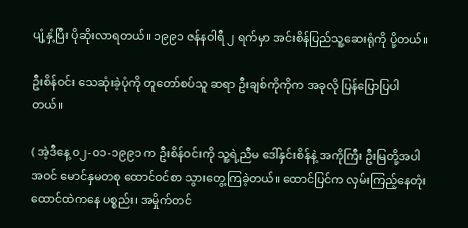ပျံ့နှံ့ပြီး ပိုဆိုးလာရတယ်။ ၁၉၉၁ ဇန်နဝါရီ ၂ ရက်မှာ အင်းစိန်ပြည်သူ့ဆေးရုံကို ပို့တယ်။

ဦးစိန်ဝင်း သေဆုံးခဲ့ပုံကို တူတော်စပ်သူ ဆရာ ဦးချစ်ကိုကိုက အခုလို ပြန်ပြောပြပါတယ်။

( အဲ့ဒီနေ့ ၀၂-၀၁-၁၉၉၁ က ဦးစိန်ဝင်းကို သူ့ရဲ့ညီမ ဒေါ်နှင်းစိန်နဲ့ အကိုကြီး ဦးမြတို့အပါအဝင် မောင်နှမတစု ထောင်ဝင်စာ သွားတွေ့ကြခဲ့တယ်။ ထောင်ပြင်က လှမ်းကြည့်နေတုံး ထောင်ထဲကနေ ပစ္စည်း၊ အမှိုက်တင်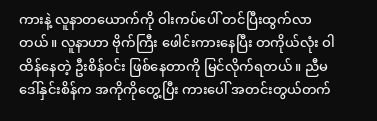ကားနဲ့ လူနာတယောက်ကို ဝါးကပ်ပေါ် တင်ပြီးထွက်လာတယ်။ လူနာဟာ ဗိုက်ကြီး ဖေါင်းကားနေပြီး တကိုယ်လုံး ဝါထိန်နေတဲ့ ဦးစိန်ဝင်း ဖြစ်နေတာကို မြင်လိုက်ရတယ်။ ညီမဒေါ်နှင်းစိန်က အကိုကိုတွေ့ပြီး ကားပေါ် အတင်းတွယ်တက်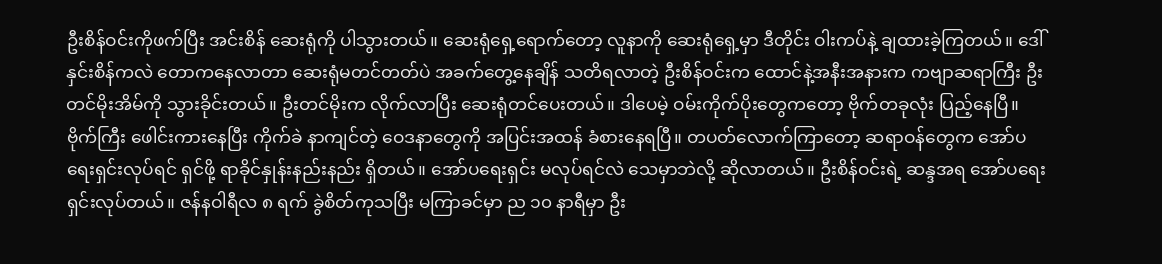ဦးစိန်ဝင်းကိုဖက်ပြီး အင်းစိန် ဆေးရုံကို ပါသွားတယ်။ ဆေးရုံရှေ့ရောက်တော့ လူနာကို ဆေးရုံရှေ့မှာ ဒီတိုင်း ဝါးကပ်နဲ့ ချထားခဲ့ကြတယ်။ ဒေါ်နှင်းစိန်ကလဲ တောကနေလာတာ ဆေးရုံမတင်တတ်ပဲ အခက်တွေ့နေချိန် သတိရလာတဲ့ ဦးစိန်ဝင်းက ထောင်နဲ့အနီးအနားက ကဗျာဆရာကြီး ဦးတင်မိုးအိမ်ကို သွားခိုင်းတယ်။ ဦးတင်မိုးက လိုက်လာပြီး ဆေးရုံတင်ပေးတယ်။ ဒါပေမဲ့ ဝမ်းကိုက်ပိုးတွေကတော့ ဗိုက်တခုလုံး ပြည့်နေပြီ။ ဗိုက်ကြီး ဖေါင်းကားနေပြီး ကိုက်ခဲ နာကျင်တဲ့ ဝေဒနာတွေကို အပြင်းအထန် ခံစားနေရပြီ။ တပတ်လောက်ကြာတော့ ဆရာဝန်တွေက အော်ပရေးရှင်းလုပ်ရင် ရှင်ဖို့ ရာခိုင်နှုန်းနည်းနည်း ရှိတယ်။ အော်ပရေးရှင်း မလုပ်ရင်လဲ သေမှာဘဲလို့ ဆိုလာတယ်။ ဦးစိန်ဝင်းရဲ့ ဆန္ဒအရ အော်ပရေးရှင်းလုပ်တယ်။ ဇန်နဝါရီလ ၈ ရက် ခွဲစိတ်ကုသပြီး မကြာခင်မှာ ည ၁၀ နာရီမှာ ဦး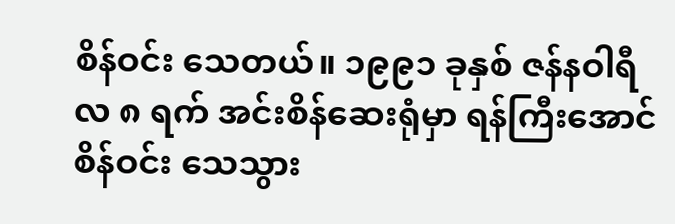စိန်ဝင်း သေတယ်။ ၁၉၉၁ ခုနှစ် ဇန်နဝါရီလ ၈ ရက် အင်းစိန်ဆေးရုံမှာ ရန်ကြီးအောင်စိန်ဝင်း သေသွား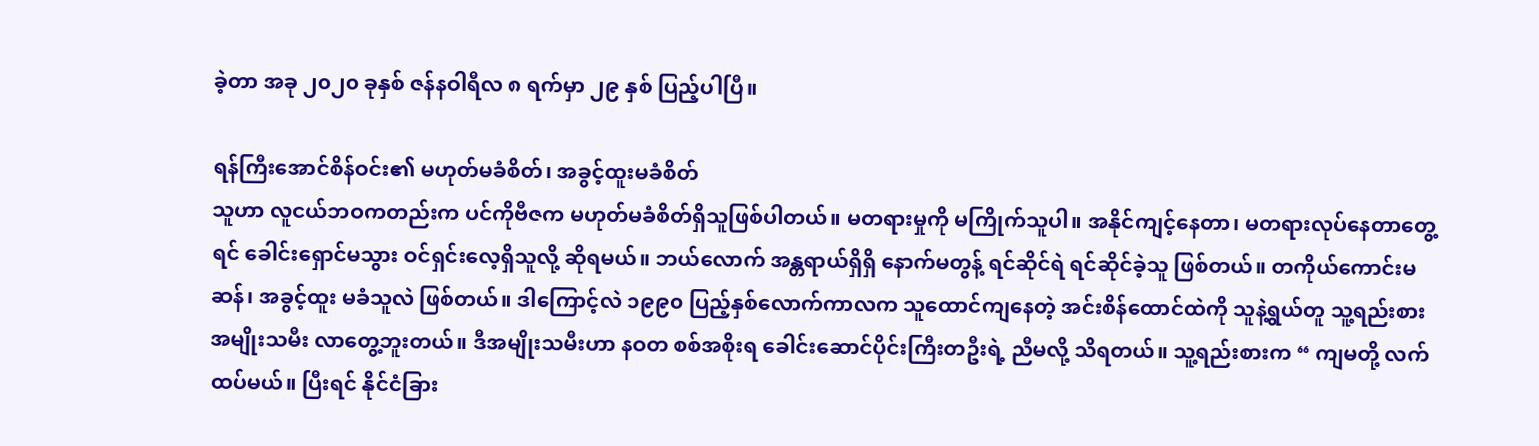ခဲ့တာ အခု ၂၀၂၀ ခုနှစ် ဇန်နဝါရီလ ၈ ရက်မှာ ၂၉ နှစ် ပြည့်ပါပြီ။

ရန်ကြီးအောင်စိန်ဝင်း၏ မဟုတ်မခံစိတ်၊ အခွင့်ထူးမခံစိတ်
သူဟာ လူငယ်ဘဝကတည်းက ပင်ကိုဗီဇက မဟုတ်မခံစိတ်ရှိသူဖြစ်ပါတယ်။ မတရားမှုကို မကြိုက်သူပါ။ အနိုင်ကျင့်နေတာ၊ မတရားလုပ်နေတာတွေ့ရင် ခေါင်းရှောင်မသွား ဝင်ရှင်းလေ့ရှိသူလို့ ဆိုရမယ်။ ဘယ်လောက် အန္တရာယ်ရှိရှိ နောက်မတွန့် ရင်ဆိုင်ရဲ ရင်ဆိုင်ခဲ့သူ ဖြစ်တယ်။ တကိုယ်ကောင်းမဆန်၊ အခွင့်ထူး မခံသူလဲ ဖြစ်တယ်။ ဒါကြောင့်လဲ ၁၉၉၀ ပြည့်နှစ်လောက်ကာလက သူထောင်ကျနေတဲ့ အင်းစိန်ထောင်ထဲကို သူနဲ့ရွယ်တူ သူ့ရည်းစား အမျိုးသမီး လာတွေ့ဘူးတယ်။ ဒီအမျိုးသမီးဟာ နဝတ စစ်အစိုးရ ခေါင်းဆောင်ပိုင်းကြီးတဦးရဲ့ ညီမလို့ သိရတယ်။ သူ့ရည်းစားက “ ကျမတို့ လက်ထပ်မယ်။ ပြီးရင် နိုင်ငံခြား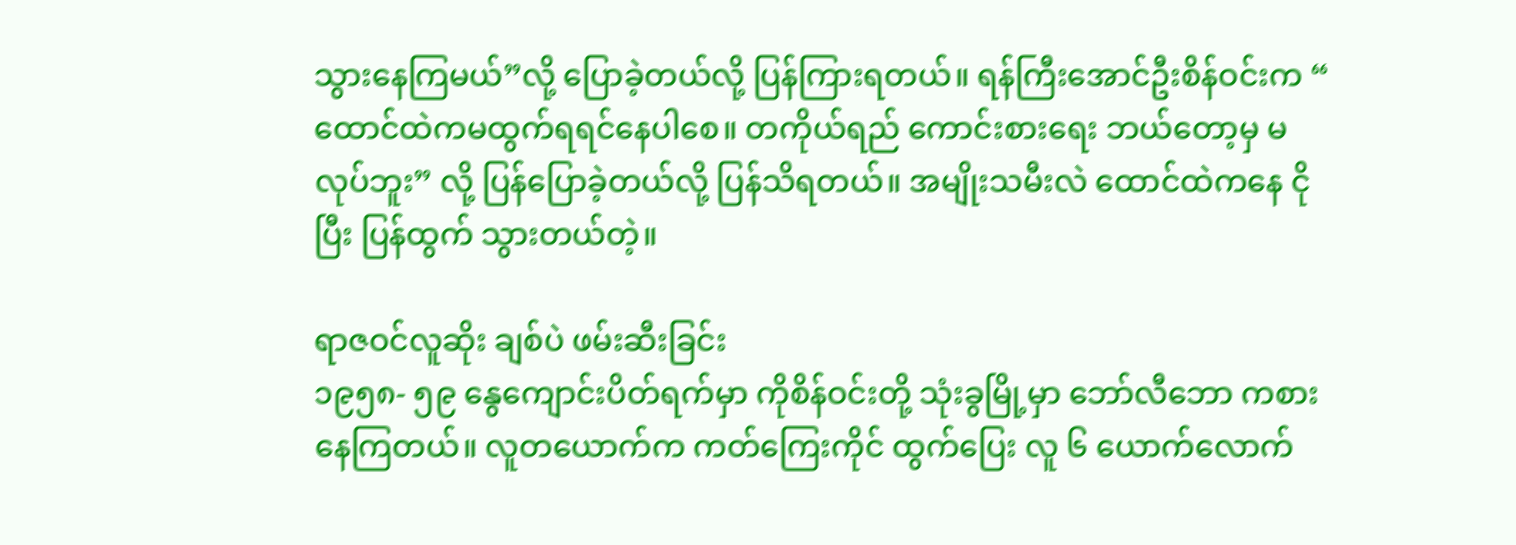သွားနေကြမယ်”လို့ ပြောခဲ့တယ်လို့ ပြန်ကြားရတယ်။ ရန်ကြီးအောင်ဦးစိန်ဝင်းက “ ထောင်ထဲကမထွက်ရရင်နေပါစေ။ တကိုယ်ရည် ကောင်းစားရေး ဘယ်တော့မှ မလုပ်ဘူး” လို့ ပြန်ပြောခဲ့တယ်လို့ ပြန်သိရတယ်။ အမျိုးသမီးလဲ ထောင်ထဲကနေ ငိုပြီး ပြန်ထွက် သွားတယ်တဲ့။

ရာဇဝင်လူဆိုး ချစ်ပဲ ဖမ်းဆီးခြင်း
၁၉၅၈- ၅၉ နွေကျောင်းပိတ်ရက်မှာ ကိုစိန်ဝင်းတို့ သုံးခွမြို့မှာ ဘော်လီဘော ကစားနေကြတယ်။ လူတယောက်က ကတ်ကြေးကိုင် ထွက်ပြေး လူ ၆ ယောက်လောက်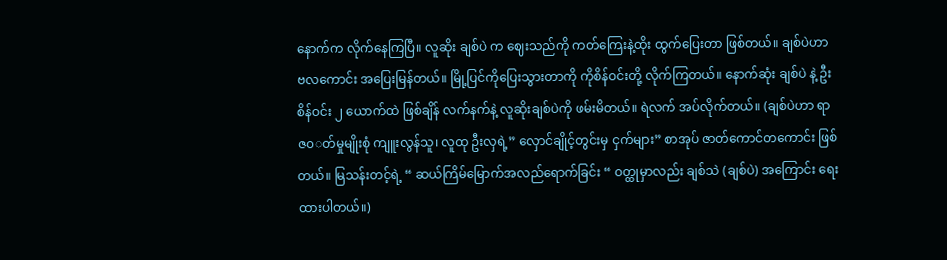နောက်က လိုက်နေကြပြီ။ လူဆိုး ချစ်ပဲ က ဈေးသည်ကို ကတ်ကြေးနဲ့ထိုး ထွက်ပြေးတာ ဖြစ်တယ်။ ချစ်ပဲဟာ ဗလကောင်း အပြေးမြန်တယ်။ မြို့ပြင်ကိုပြေးသွားတာကို ကိုစိန်ဝင်းတို့ လိုက်ကြတယ်။ နောက်ဆုံး ချစ်ပဲ နဲ့ ဦးစိန်ဝင်း ၂ ယောက်ထဲ ဖြစ်ချိန် လက်နက်နဲ့ လူဆိုးချစ်ပဲကို ဖမ်းမိတယ်။ ရဲလက် အပ်လိုက်တယ်။ (ချစ်ပဲဟာ ရာဇ၀◌တ်မှုမျိုးစုံ ကျူးလွန်သူ၊ လူထု ဦးလှရဲ့” လှောင်ချိုင့်တွင်းမှ ငှက်များ” စာအုပ် ဇာတ်ကောင်တကောင်း ဖြစ်တယ်။ မြသန်းတင့်ရဲ့ “ ဆယ်ကြိမ်မြောက်အလည်ရောက်ခြင်း “ ဝတ္ထုမှာလည်း ချစ်သဲ (ချစ်ပဲ) အကြောင်း ရေးထားပါတယ်။)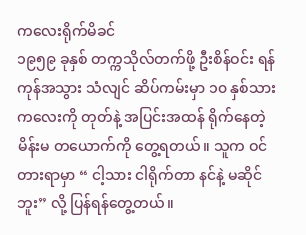ကလေးရိုက်မိခင်
၁၉၅၉ ခုနှစ် တက္ကသိုလ်တက်ဖို့ ဦးစိန်ဝင်း ရန်ကုန်အသွား သံလျင် ဆိပ်ကမ်းမှာ ၁၀ နှစ်သား ကလေးကို တုတ်နဲ့ အပြင်းအထန် ရိုက်နေတဲ့ မိန်းမ တယောက်ကို တွေ့ရတယ်။ သူက ဝင်တားရာမှာ “ ငါ့သား ငါရိုက်တာ နင်နဲ့ မဆိုင်ဘူး” လို့ ပြန်ရန်တွေ့တယ်။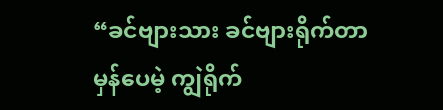“ခင်ဗျားသား ခင်ဗျားရိုက်တာ မှန်ပေမဲ့ ကျွဲရိုက်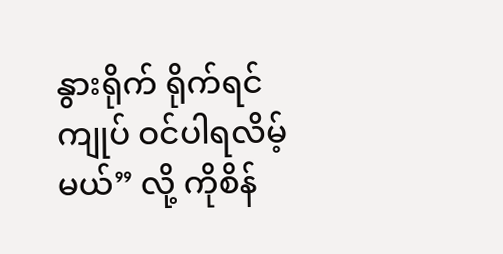နွားရိုက် ရိုက်ရင် ကျုပ် ဝင်ပါရလိမ့်မယ်” လို့ ကိုစိန်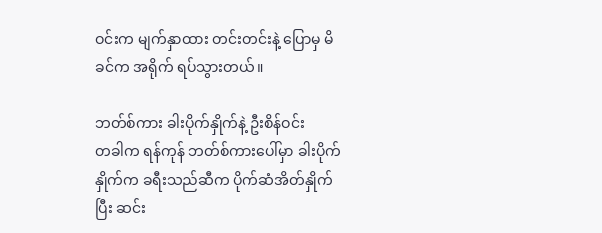ဝင်းက မျက်နှာထား တင်းတင်းနဲ့ ပြောမှ မိခင်က အရိုက် ရပ်သွားတယ်။

ဘတ်စ်ကား ခါးပိုက်နှိုက်နဲ့ ဦးစိန်ဝင်း
တခါက ရန်ကုန် ဘတ်စ်ကားပေါ်မှာ ခါးပိုက်နှိုက်က ခရီးသည်ဆီက ပိုက်ဆံအိတ်နှိုက်ပြီး ဆင်း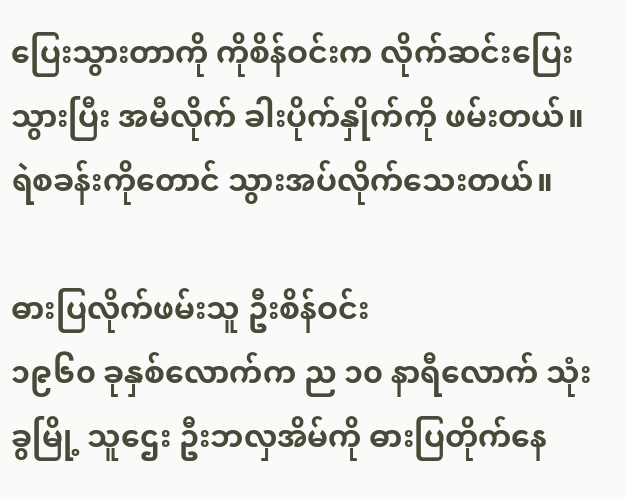ပြေးသွားတာကို ကိုစိန်ဝင်းက လိုက်ဆင်းပြေးသွားပြီး အမီလိုက် ခါးပိုက်နှိုက်ကို ဖမ်းတယ်။ ရဲစခန်းကိုတောင် သွားအပ်လိုက်သေးတယ်။

ဓားပြလိုက်ဖမ်းသူ ဦးစိန်ဝင်း
၁၉၆၀ ခုနှစ်လောက်က ည ၁၀ နာရီလောက် သုံးခွမြို့ သူဌေး ဦးဘလှအိမ်ကို ဓားပြတိုက်နေ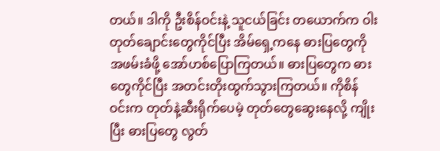တယ်။ ဒါကို ဦးစိန်ဝင်းနဲ့ သူငယ်ခြင်း တယောက်က ဝါးတုတ်ချောင်းတွေကိုင်ပြီး အိမ်ရှေ့ကနေ ဓားပြတွေကို အဖမ်းခံဖို့ အော်ဟစ်ပြောကြတယ်။ ဓားပြတွေက ဓားတွေကိုင်ပြီး အတင်းတိုးထွက်သွားကြတယ်။ ကိုစိန်ဝင်းက တုတ်နဲ့ဆီးရိုက်ပေမဲ့ တုတ်တွေဆွေးနေလို့ ကျိုးပြီး ဓားပြတွေ လွတ်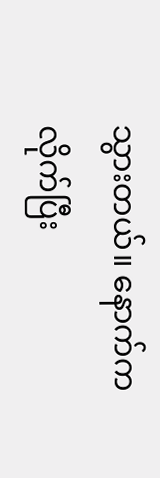သွားတယ်။ နောက်ကလိုက်ပြီး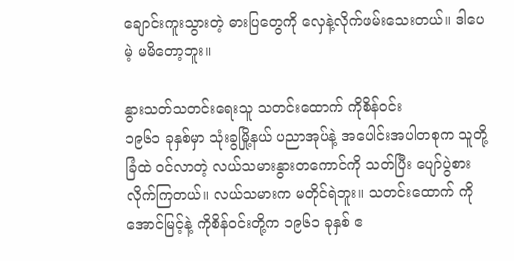ချောင်းကူးသွားတဲ့ ဓားပြတွေကို လှေနဲ့လိုက်ဖမ်းသေးတယ်။ ဒါပေမဲ့ မမိတော့ဘူး။

နွားသတ်သတင်းရေးသူ သတင်းထောက် ကိုစိန်ဝင်း
၁၉၆၁ ခုနှစ်မှာ သုံးခွမြို့နယ် ပညာအုပ်နဲ့ အပေါင်းအပါတစုက သူတို့ခြံထဲ ဝင်လာတဲ့ လယ်သမားနွားတကောင်ကို သတ်ပြီး ပျော်ပွဲစားလိုက်ကြတယ်။ လယ်သမားက မတိုင်ရဲဘူး။ သတင်းထောက် ကိုအောင်မြင့်နဲ့ ကိုစိန်ဝင်းတို့က ၁၉၆၁ ခုနှစ် ဧ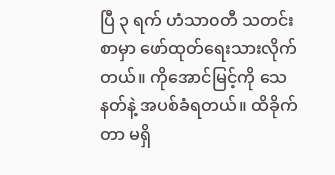ပြီ ၃ ရက် ဟံသာ၀တီ သတင်းစာမှာ ဖော်ထုတ်ရေးသားလိုက်တယ်။ ကိုအောင်မြင့်ကို သေနတ်နဲ့ အပစ်ခံရတယ်။ ထိခိုက်တာ မရှိ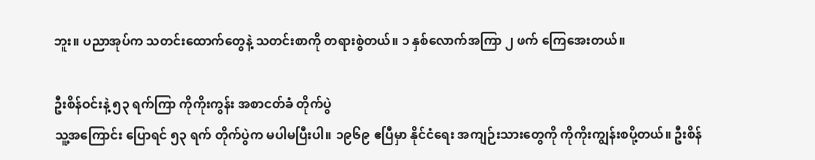ဘူး။ ပညာအုပ်က သတင်းထောက်တွေနဲ့ သတင်းစာကို တရားစွဲတယ်။ ၁ နှစ်လောက်အကြာ ၂ ဖက် ကြေအေးတယ်။

ဦးစိန်ဝင်းနဲ့ ၅၃ ရက်ကြာ ကိုကိုးကွန်း အစာငတ်ခံ တိုက်ပွဲ
သူ့အကြောင်း ပြောရင် ၅၃ ရက် တိုက်ပွဲက မပါမပြီးပါ။ ၁၉၆၉ ဧပြီမှာ နိုင်ငံရေး အကျဉ်းသားတွေကို ကိုကိုးကျွန်းစပို့တယ်။ ဦးစိန်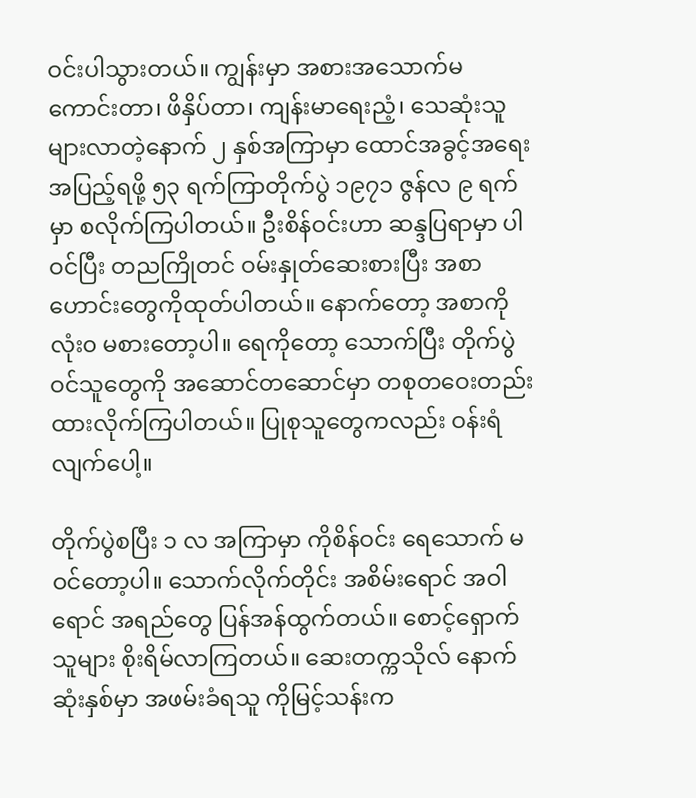ဝင်းပါသွားတယ်။ ကျွန်းမှာ အစားအသောက်မကောင်းတာ၊ ဖိနှိပ်တာ၊ ကျန်းမာရေးညံ့၊ သေဆုံးသူများလာတဲ့နောက် ၂ နှစ်အကြာမှာ ထောင်အခွင့်အရေး အပြည့်ရဖို့ ၅၃ ရက်ကြာတိုက်ပွဲ ၁၉၇၁ ဇွန်လ ၉ ရက်မှာ စလိုက်ကြပါတယ်။ ဦးစိန်ဝင်းဟာ ဆန္ဒပြရာမှာ ပါဝင်ပြီး တညကြိုတင် ဝမ်းနှုတ်ဆေးစားပြီး အစာဟောင်းတွေကိုထုတ်ပါတယ်။ နောက်တော့ အစာကို လုံး၀ မစားတော့ပါ။ ရေကိုတော့ သောက်ပြီး တိုက်ပွဲဝင်သူတွေကို အဆောင်တဆောင်မှာ တစုတဝေးတည်း ထားလိုက်ကြပါတယ်။ ပြုစုသူတွေကလည်း ဝန်းရံလျက်ပေါ့။

တိုက်ပွဲစပြီး ၁ လ အကြာမှာ ကိုစိန်ဝင်း ရေသောက် မဝင်တော့ပါ။ သောက်လိုက်တိုင်း အစိမ်းရောင် အဝါရောင် အရည်တွေ ပြန်အန်ထွက်တယ်။ စောင့်ရှောက်သူများ စိုးရိမ်လာကြတယ်။ ဆေးတက္ကသိုလ် နောက်ဆုံးနှစ်မှာ အဖမ်းခံရသူ ကိုမြင့်သန်းက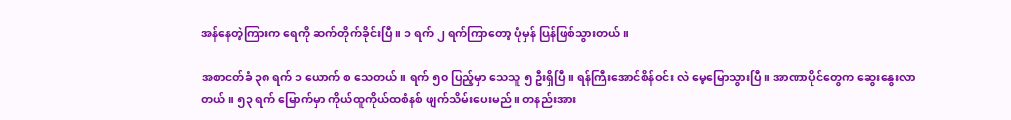အန်နေတဲ့ကြားက ရေကို ဆက်တိုက်ခိုင်းပြီ။ ၁ ရက် ၂ ရက်ကြာတော့ ပုံမှန် ပြန်ဖြစ်သွားတယ်။

အစာငတ်ခံ ၃၈ ရက် ၁ ယောက် စ သေတယ်။ ရက် ၅၀ ပြည့်မှာ သေသူ ၅ ဦးရှိပြီ။ ရန်ကြီးအောင်စိန်ဝင်း လဲ မေ့မြောသွားပြီ။ အာဏာပိုင်တွေက ဆွေးနွေးလာတယ်။ ၅၃ ရက် မြောက်မှာ ကိုယ်ထူကိုယ်ထစံနစ် ဖျက်သိမ်းပေးမည်။ တနည်းအား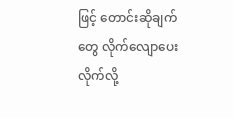ဖြင့် တောင်းဆိုချက်တွေ လိုက်လျောပေးလိုက်လို့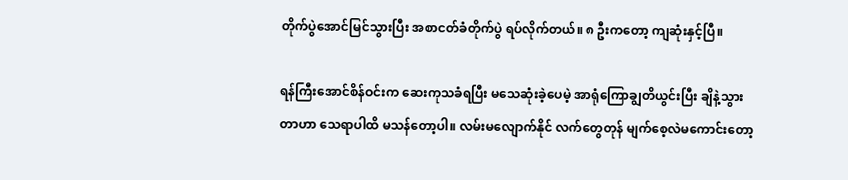တိုက်ပွဲအောင်မြင်သွားပြီး အစာငတ်ခံတိုက်ပွဲ ရပ်လိုက်တယ်။ ၈ ဦးကတော့ ကျဆုံးနှင့်ပြီ။

ရန်ကြီးအောင်စိန်ဝင်းက ဆေးကုသခံရပြီး မသေဆုံးခဲ့ပေမဲ့ အာရုံကြောချွတိယွင်းပြီး ချိနဲ့သွားတာဟာ သေရာပါထိ မသန်တော့ပါ။ လမ်းမလျောက်နိုင် လက်တွေတုန် မျက်စေ့လဲမကောင်းတော့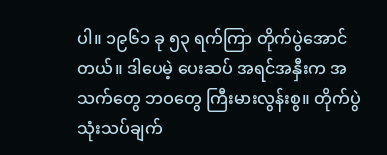ပါ။ ၁၉၆၁ ခု ၅၃ ရက်ကြာ တိုက်ပွဲအောင်တယ်။ ဒါပေမဲ့ ပေးဆပ် အရင်အနှီးက အသက်တွေ ဘဝတွေ ကြီးမားလွန်းစွ။ တိုက်ပွဲသုံးသပ်ချက်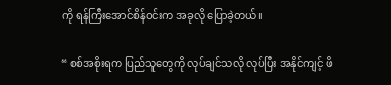ကို ရန်ကြီးအောင်စိန်ဝင်းက အခုလို ပြောခဲ့တယ်။

“ စစ်အစိုးရက ပြည်သူတွေကို လုပ်ချင်သလို လုပ်ပြီး အနိုင်ကျင့် ဖိ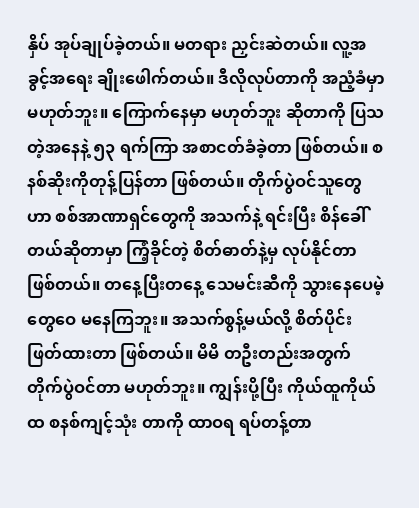နှိပ် အုပ်ချုပ်ခဲ့တယ်။ မတရား ညှင်းဆဲတယ်။ လူ့အခွင့်အရေး ချိုးဖေါက်တယ်။ ဒီလိုလုပ်တာကို အညံ့ခံမှာ မဟုတ်ဘူး။ ကြောက်နေမှာ မဟုတ်ဘူး ဆိုတာကို ပြသတဲ့အနေနဲ့ ၅၃ ရက်ကြာ အစာငတ်ခံခဲ့တာ ဖြစ်တယ်။ စနစ်ဆိုးကိုတုန့်ပြန်တာ ဖြစ်တယ်။ တိုက်ပွဲဝင်သူတွေဟာ စစ်အာဏာရှင်တွေကို အသက်နဲ့ ရင်းပြီး စိန်ခေါ်တယ်ဆိုတာမှာ ကြံ့ခိုင်တဲ့ စိတ်ဓာတ်နဲ့မှ လုပ်နိုင်တာ ဖြစ်တယ်။ တနေ့ပြီးတနေ့ သေမင်းဆီကို သွားနေပေမဲ့ တွေဝေ မနေကြဘူး။ အသက်စွန့်မယ်လို့ စိတ်ပိုင်းဖြတ်ထားတာ ဖြစ်တယ်။ မိမိ တဦးတည်းအတွက် တိုက်ပွဲဝင်တာ မဟုတ်ဘူး။ ကျွန်းပို့ပြီး ကိုယ်ထူကိုယ်ထ စနစ်ကျင့်သုံး တာကို ထာဝရ ရပ်တန့်တာ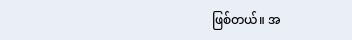ဖြစ်တယ်။ အ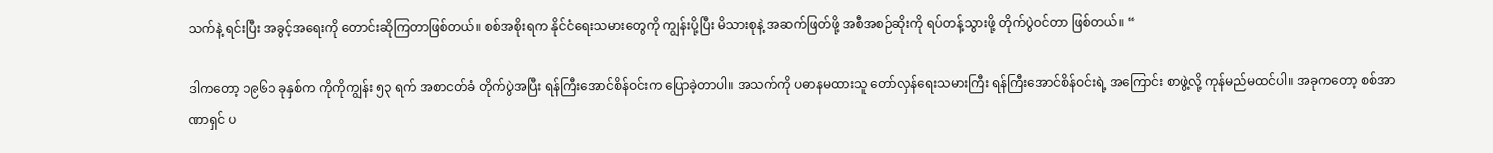သက်နဲ့ ရင်းပြီး အခွင့်အရေးကို တောင်းဆိုကြတာဖြစ်တယ်။ စစ်အစိုးရက နိုင်ငံရေးသမားတွေကို ကျွန်းပို့ပြီး မိသားစုနဲ့ အဆက်ဖြတ်ဖို့ အစီအစဉ်ဆိုးကို ရပ်တန့်သွားဖို့ တိုက်ပွဲဝင်တာ ဖြစ်တယ်။ “

ဒါကတော့ ၁၉၆၁ ခုနှစ်က ကိုကိုကျွန်း ၅၃ ရက် အစာငတ်ခံ တိုက်ပွဲအပြီး ရန်ကြီးအောင်စိန်ဝင်းက ပြောခဲ့တာပါ။ အသက်ကို ပဓာနမထားသူ တော်လှန်ရေးသမားကြီး ရန်ကြီးအောင်စိန်ဝင်းရဲ့ အကြောင်း စာဖွဲ့လို့ ကုန်မည်မထင်ပါ။ အခုကတော့ စစ်အာဏာရှင် ပ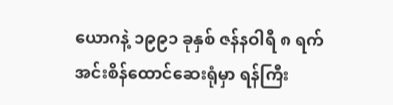ယောဂနဲ့ ၁၉၉၁ ခုနှစ် ဇန်နဝါရီ ၈ ရက် အင်းစိန်ထောင်ဆေးရုံမှာ ရန်ကြီး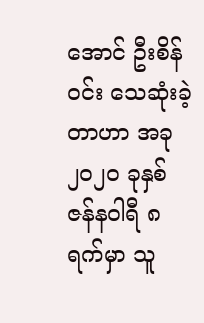အောင် ဦးစိန်ဝင်း သေဆုံးခဲ့တာဟာ အခု ၂၀၂၀ ခုနှစ် ဇန်နဝါရီ ၈ ရက်မှာ သူ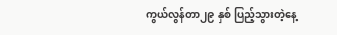ကွယ်လွန်တာ၂၉ နှစ် ပြည့်သွားတဲ့နေ့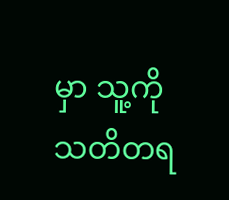မှာ သူ့ကို သတိတရ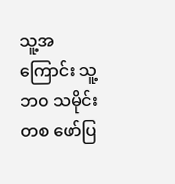သူ့အကြောင်း သူ့ဘ၀ သမိုင်းတစ ဖော်ပြ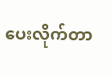ပေးလိုက်တာ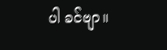ပါ ခင်ဗျာ။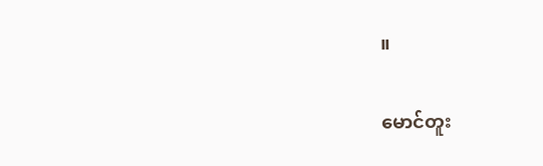။

မောင်တူး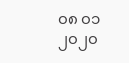၀၈ ၀၁ ၂၀၂၀